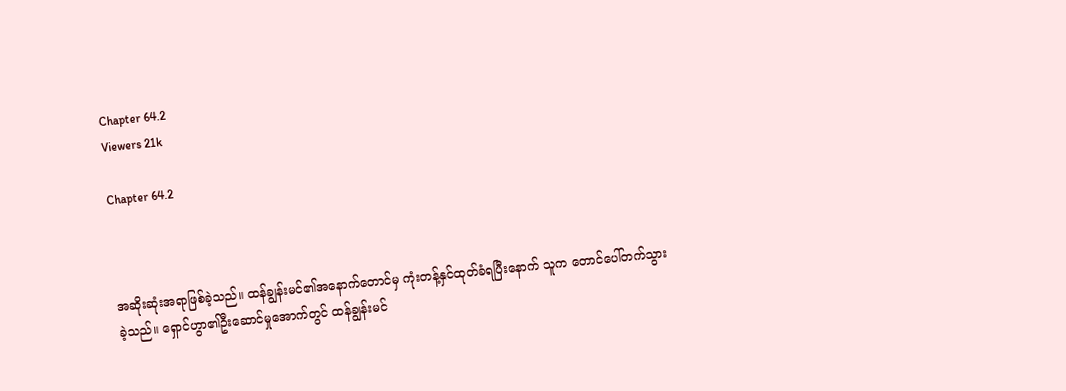Chapter 64.2
Viewers 21k

Chapter 64.2



အဆိုးဆုံးအရာဖြစ်ခဲ့သည်။ ထန်ချွန်းမင်၏အနောက်တောင်မှ ကုံးတန့်နှင်ထုတ်ခံရပြီးနောက် သူက တောင်ပေါ်တက်သွားခဲ့သည်။ ရှောင်ဟွာ၏ဦးဆောင်မှုအောက်တွင် ထန်ချွန်းမင်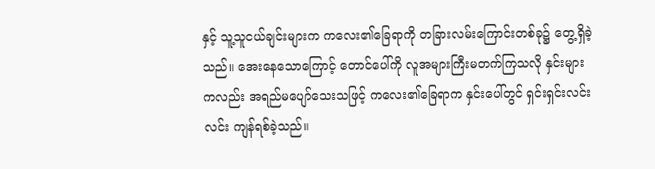နှင့် သူ့သူငယ်ချင်းများက ကလေး၏ခြေရာကို တခြားလမ်းကြောင်းတစ်ခု၌ တွေ့ရှိခဲ့သည်။ အေးနေသောကြောင့် တောင်ပေါ်ကို လူအများကြီးမတက်ကြသလို နှင်းများကလည်း အရည်မပျော်သေးသဖြင့် ကလေး၏ခြေရာက နှင်းပေါ်တွင် ရှင်းရှင်းလင်းလင်း ကျန်ရစ်ခဲ့သည်။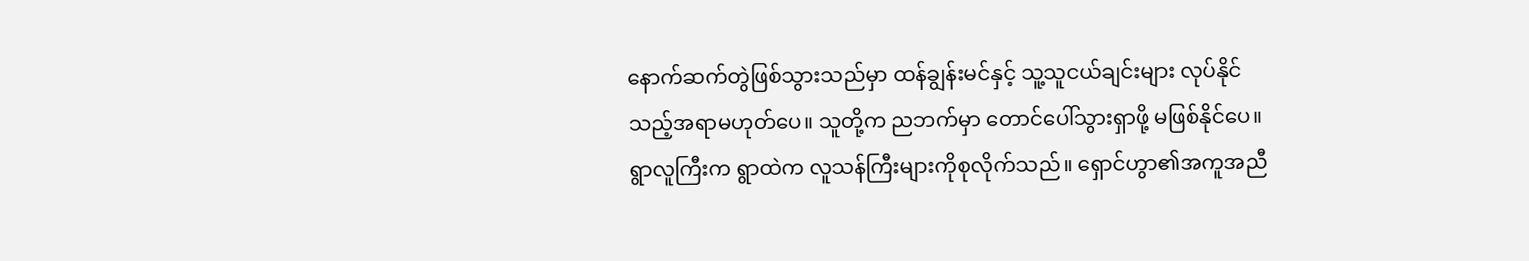နောက်ဆက်တွဲဖြစ်သွားသည်မှာ ထန်ချွန်းမင်နှင့် သူ့သူငယ်ချင်းများ လုပ်နိုင်သည့်အရာမဟုတ်ပေ။ သူတို့က ညဘက်မှာ တောင်ပေါ်သွားရှာဖို့ မဖြစ်နိုင်ပေ။ ရွာလူကြီးက ရွာထဲက လူသန်ကြီးများကိုစုလိုက်သည်။ ရှောင်ဟွာ၏အကူအညီ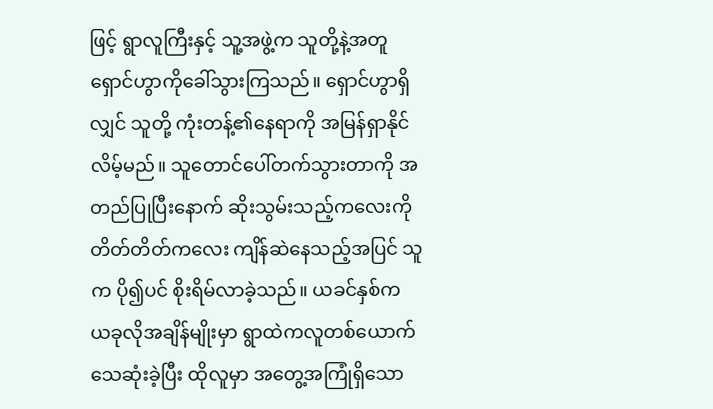ဖြင့် ရွာလူကြီးနှင့် သူ့အဖွဲ့က သူတို့နဲ့အတူ ရှောင်ဟွာကိုခေါ်သွားကြသည်။ ရှောင်ဟွာရှိလျှင် သူတို့ ကုံးတန့်၏နေရာကို အမြန်ရှာနိုင်လိမ့်မည်။ သူတောင်ပေါ်တက်သွားတာကို အတည်ပြုပြီးနောက် ဆိုးသွမ်းသည့်ကလေးကို တိတ်တိတ်ကလေး ကျိန်ဆဲနေသည့်အပြင် သူက ပို၍ပင် စိုးရိမ်လာခဲ့သည်။ ယခင်နှစ်က ယခုလိုအချိန်မျိုးမှာ ရွာထဲကလူတစ်ယောက် သေဆုံးခဲ့ပြီး ထိုလူမှာ အတွေ့အကြုံရှိသော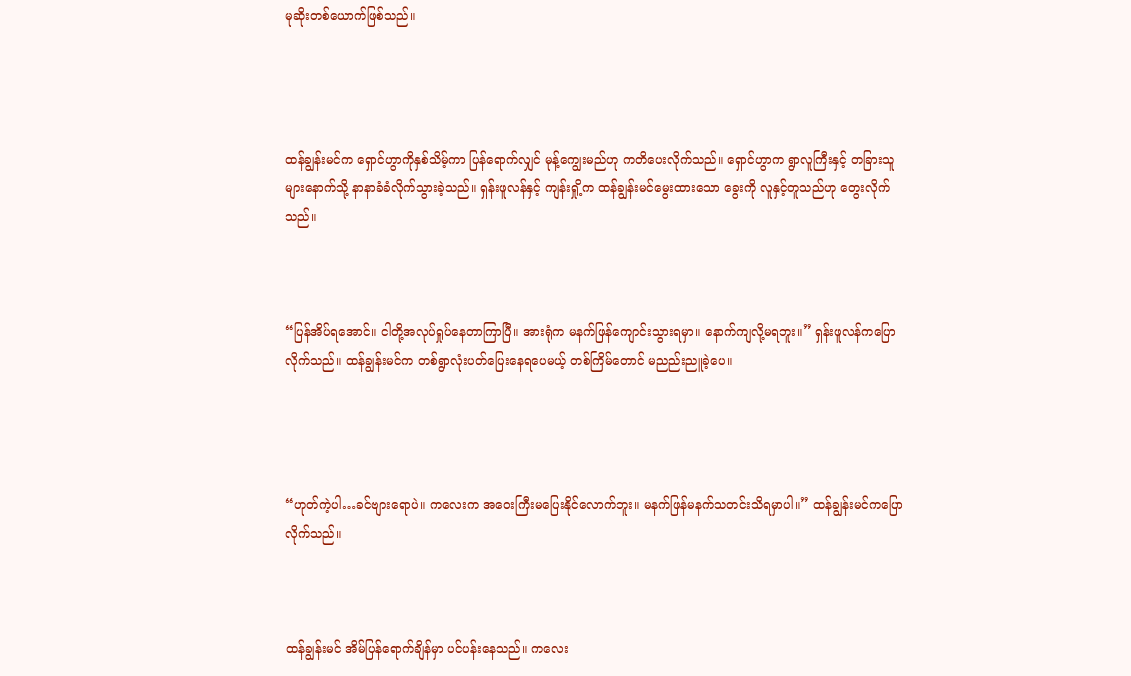မုဆိုးတစ်ယောက်ဖြစ်သည်။




ထန်ချွန်းမင်က ရှောင်ဟွာကိုနှစ်သိမ့်ကာ ပြန်ရောက်လျှင် မုန့်ကျွေးမည်ဟု ကတိပေးလိုက်သည်။ ရှောင်ဟွာက ရွာလူကြီးနှင့် တခြားသူများနောက်သို့ နာနာခံခံလိုက်သွားခဲ့သည်။ ရှန်းဖူလန်နှင့် ကျန်းရှို့က ထန်ချွန်းမင်မွေးထားသော ခွေးကို လူနှင့်တူသည်ဟု တွေးလိုက်သည်။



“ပြန်အိပ်ရအောင်။ ငါတို့အလုပ်ရှုပ်နေတာကြာပြီ။ အားရုံက မနက်ဖြန်ကျောင်းသွားရမှာ။ နောက်ကျလို့မရဘူး။” ရှန်းဖူလန်ကပြောလိုက်သည်။ ထန်ချွန်းမင်က တစ်ရွာလုံးပတ်ပြေးနေရပေမယ့် တစ်ကြိမ်တောင် မညည်းညူခဲ့ပေ။




“ဟုတ်ကဲ့ပါ…ခင်ဗျားရောပဲ။ ကလေးက အဝေးကြီးမပြေးနိုင်လောက်ဘူး။ မနက်ဖြန်မနက်သတင်းသိရမှာပါ။” ထန်ချွန်းမင်ကပြောလိုက်သည်။



ထန်ချွန်းမင် အိမ်ပြန်ရောက်ချိန်မှာ ပင်ပန်းနေသည်။ ကလေး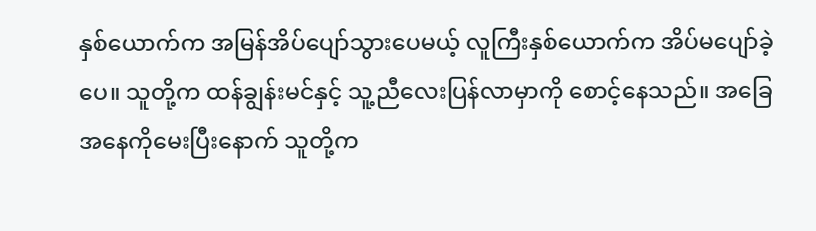နှစ်ယောက်က အမြန်အိပ်ပျော်သွားပေမယ့် လူကြီးနှစ်ယောက်က အိပ်မပျော်ခဲ့ပေ။ သူတို့က ထန်ချွန်းမင်နှင့် သူ့ညီလေးပြန်လာမှာကို စောင့်နေသည်။ အခြေအနေကိုမေးပြီးနောက် သူတို့က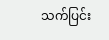သက်ပြင်း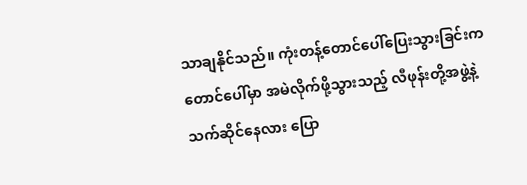သာချနိုင်သည်။ ကုံးတန့်တောင်ပေါ်ပြေးသွားခြင်းက တောင်ပေါ်မှာ အမဲလိုက်ဖို့သွားသည့် လီဖုန်းတို့အဖွဲ့နဲ့သက်ဆိုင်နေလား ပြော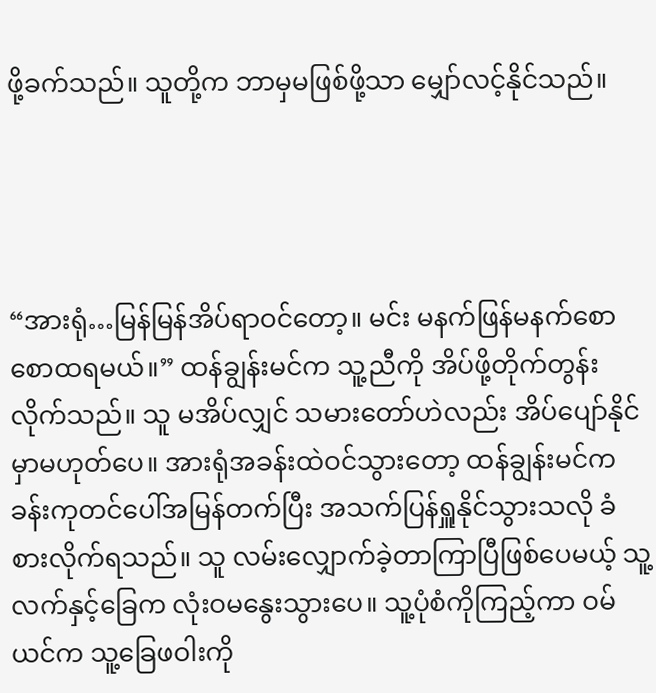ဖို့ခက်သည်။ သူတို့က ဘာမှမဖြစ်ဖို့သာ မျှော်လင့်နိုင်သည်။




“အားရုံ…မြန်မြန်အိပ်ရာဝင်တော့။ မင်း မနက်ဖြန်မနက်စောစောထရမယ်။” ထန်ချွန်းမင်က သူ့ညီကို အိပ်ဖို့တိုက်တွန်းလိုက်သည်။ သူ မအိပ်လျှင် သမားတော်ဟဲလည်း အိပ်ပျော်နိုင်မှာမဟုတ်ပေ။ အားရုံအခန်းထဲဝင်သွားတော့ ထန်ချွန်းမင်က ခန်းကုတင်ပေါ်အမြန်တက်ပြီး အသက်ပြန်ရှူနိုင်သွားသလို ခံစားလိုက်ရသည်။ သူ လမ်းလျှောက်ခဲ့တာကြာပြီဖြစ်ပေမယ့် သူ့လက်နှင့်ခြေက လုံးဝမနွေးသွားပေ။ သူ့ပုံစံကိုကြည့်ကာ ဝမ်ယင်က သူ့ခြေဖဝါးကို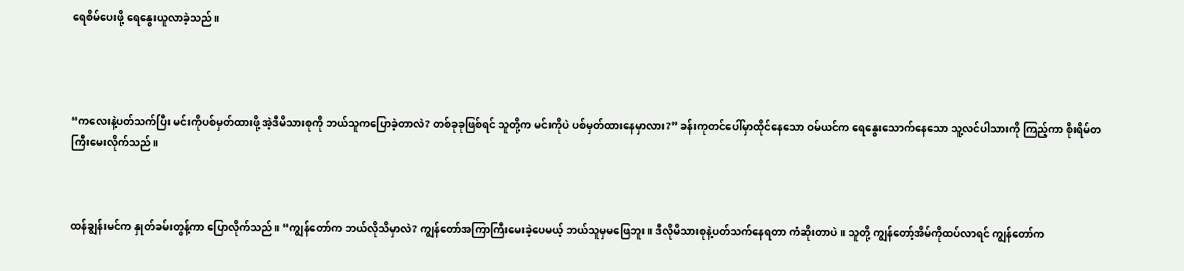ရေစိမ်ပေးဖို့ ရေနွေးယူလာခဲ့သည်။




“ကလေးနဲ့ပတ်သက်ပြီး မင်းကိုပစ်မှတ်ထားဖို့ အဲ့ဒီမိသားစုကို ဘယ်သူကပြောခဲ့တာလဲ? တစ်ခုခုဖြစ်ရင် သူတို့က မင်းကိုပဲ ပစ်မှတ်ထားနေမှာလား?” ခန်းကုတင်ပေါ်မှာထိုင်နေသော ဝမ်ယင်က ရေနွေးသောက်နေသော သူ့လင်ပါသားကို ကြည့်ကာ စိုးရိမ်တကြီးမေးလိုက်သည်။



ထန်ချွန်းမင်က နှုတ်ခမ်းတွန့်ကာ ပြောလိုက်သည်။ “ကျွန်တော်က ဘယ်လိုသိမှာလဲ? ကျွန်တော်အကြာကြီးမေးခဲ့ပေမယ့် ဘယ်သူမှမဖြေဘူး။ ဒီလိုမိသားစုနဲ့ပတ်သက်နေရတာ ကံဆိုးတာပဲ။ သူတို့ ကျွန်တော့်အိမ်ကိုထပ်လာရင် ကျွန်တော်က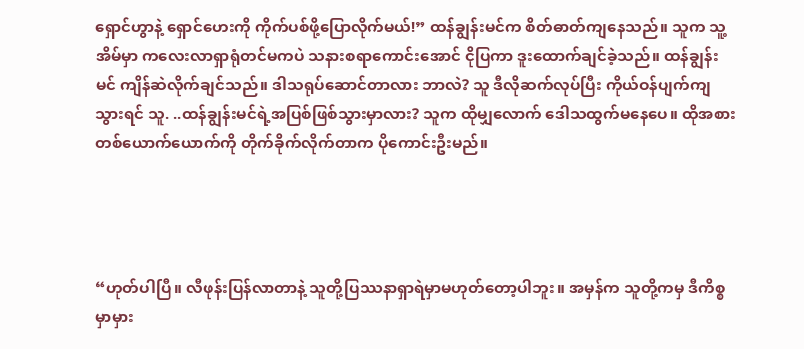ရှောင်ဟွာနဲ့ ရှောင်ဟေးကို ကိုက်ပစ်ဖို့ပြောလိုက်မယ်!” ထန်ချွန်းမင်က စိတ်ဓာတ်ကျနေသည်။ သူက သူ့အိမ်မှာ ကလေးလာရှာရုံတင်မကပဲ သနားစရာကောင်းအောင် ငိုပြကာ ဒူးထောက်ချင်ခဲ့သည်။ ထန်ချွန်းမင် ကျိန်ဆဲလိုက်ချင်သည်။ ဒါသရုပ်ဆောင်တာလား ဘာလဲ? သူ ဒီလိုဆက်လုပ်ပြီး ကိုယ်ဝန်ပျက်ကျသွားရင် သူ. ..ထန်ချွန်းမင်ရဲ့အပြစ်ဖြစ်သွားမှာလား? သူက ထိုမျှလောက် ဒေါသထွက်မနေပေ။ ထိုအစား တစ်ယောက်ယောက်ကို တိုက်ခိုက်လိုက်တာက ပိုကောင်းဦးမည်။




“ဟုတ်ပါပြီ။ လီဖုန်းပြန်လာတာနဲ့ သူတို့ပြဿနာရှာရဲမှာမဟုတ်တော့ပါဘူး။ အမှန်က သူတို့ကမှ ဒီကိစ္စမှာမှား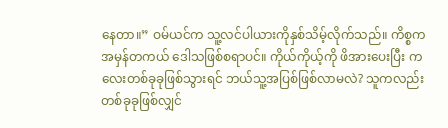နေတာ။” ဝမ်ယင်က သူ့လင်ပါယားကိုနှစ်သိမ့်လိုက်သည်။ ကိစ္စက အမှန်တကယ် ဒေါသဖြစ်စရာပင်။ ကိုယ်ကိုယ့်ကို ဖိအားပေးပြီး ကလေးတစ်ခုခုဖြစ်သွားရင် ဘယ်သူ့အပြစ်ဖြစ်လာမလဲ? သူကလည်း တစ်ခုခုဖြစ်လျှင်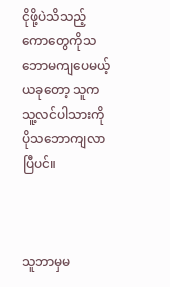ငိုဖို့ပဲသိသည့် ကောတွေကိုသဘောမကျပေမယ့် ယခုတော့ သူက သူ့လင်ပါသားကို ပိုသဘောကျလာပြီပင်။



သူဘာမှမ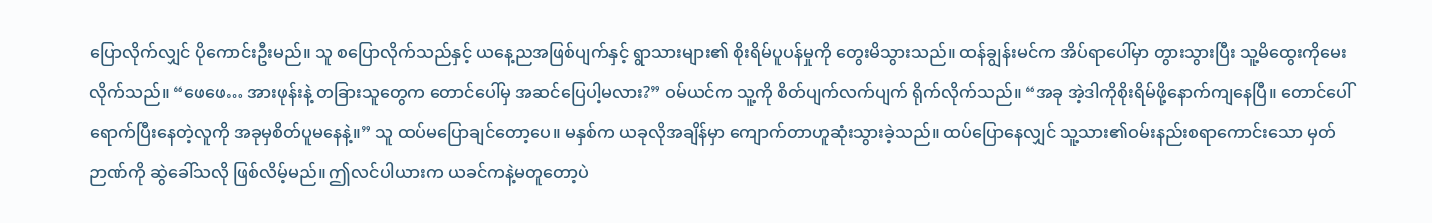ပြောလိုက်လျှင် ပိုကောင်းဦးမည်။ သူ စပြောလိုက်သည်နှင့် ယနေ့ညအဖြစ်ပျက်နှင့် ရွာသားများ၏ စိုးရိမ်ပူပန်မှုကို တွေးမိသွားသည်။ ထန်ချွန်းမင်က အိပ်ရာပေါ်မှာ တွားသွားပြီး သူ့မိထွေးကိုမေးလိုက်သည်။ “ဖေဖေ… အားဖုန်းနဲ့ တခြားသူတွေက တောင်ပေါ်မှ အဆင်ပြေပါ့မလား?” ဝမ်ယင်က သူ့ကို စိတ်ပျက်လက်ပျက် ရိုက်လိုက်သည်။ “အခု အဲ့ဒါကိုစိုးရိမ်ဖို့နောက်ကျနေပြီ။ တောင်ပေါ်ရောက်ပြီးနေတဲ့လူကို အခုမှစိတ်ပူမနေနဲ့။” သူ ထပ်မပြောချင်တော့ပေ။ မနှစ်က ယခုလိုအချိန်မှာ ကျောက်တာဟူဆုံးသွားခဲ့သည်။ ထပ်ပြောနေလျှင် သူ့သား၏ဝမ်းနည်းစရာကောင်းသော မှတ်ဉာဏ်ကို ဆွဲခေါ်သလို ဖြစ်လိမ့်မည်။ ဤလင်ပါယားက ယခင်ကနဲ့မတူတော့ပဲ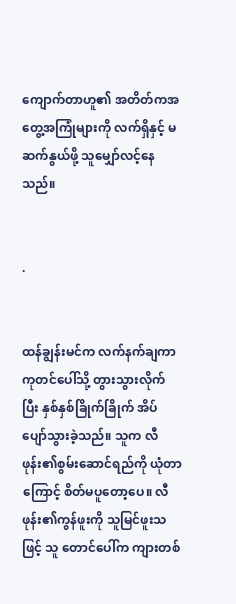ကျောက်တာဟူ၏ အတိတ်ကအတွေ့အကြုံများကို လက်ရှိနှင့် မဆက်နွယ်ဖို့ သူမျှော်လင့်နေသည်။


.


ထန်ချွန်းမင်က လက်နက်ချကာ ကုတင်ပေါ်သို့ တွားသွားလိုက်ပြီး နှစ်နှစ်ခြိုက်ခြိုက် အိပ်ပျော်သွားခဲ့သည်။ သူက လီဖုန်း၏စွမ်းဆောင်ရည်ကို ယုံတာကြောင့် စိတ်မပူတော့ပေ။ လီဖုန်း၏ကွန်ဖူးကို သူမြင်ဖူးသဖြင့် သူ တောင်ပေါ်က ကျားတစ်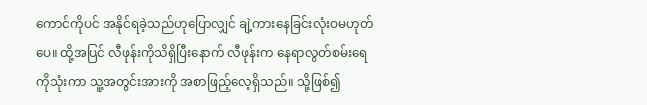ကောင်ကိုပင် အနိုင်ရခဲ့သည်ဟုပြောလျှင် ချဲ့ကားနေခြင်းလုံးဝမဟုတ်ပေ။ ထို့အပြင် လီဖုန်းကိုသိရှိပြီးနောက် လီဖုန်းက နေရာလွတ်စမ်းရေကိုသုံးကာ သူ့အတွင်းအားကို အစာဖြည့်လေ့ရှိသည်။ သို့ဖြစ်၍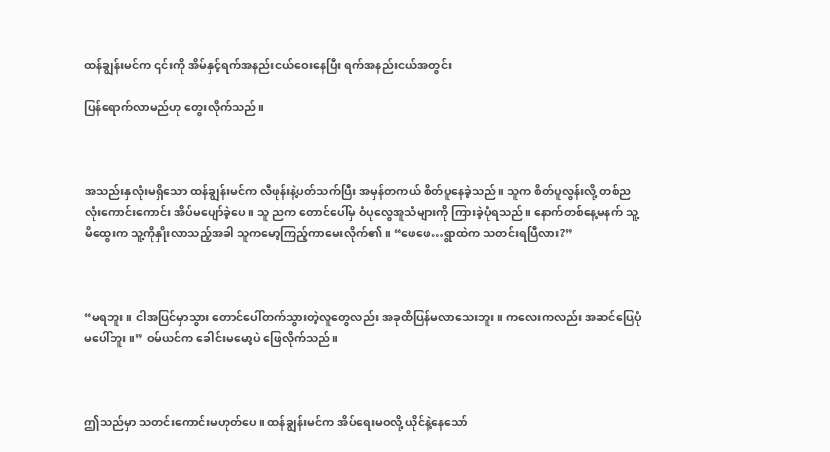ထန်ချွန်းမင်က ၎င်းကို အိမ်နှင့်ရက်အနည်းငယ်ဝေးနေပြီး ရက်အနည်းငယ်အတွင်း

ပြန်ရောက်လာမည်ဟု တွေးလိုက်သည်။



အသည်းနှလုံးမရှိသော ထန်ချွန်းမင်က လီဖုန်းနဲ့ပတ်သက်ပြီး အမှန်တကယ် စိတ်ပူနေခဲ့သည်။ သူက စိတ်ပူလွန်းလို့ တစ်ညလုံးကောင်းကောင်း အိပ်မပျော်ခဲ့ပေ။ သူ ညက တောင်ပေါ်မှ ဝံပုလွေအူသံများကို ကြားခဲ့ပုံရသည်။ နောက်တစ်နေ့မနက် သူ့မိထွေးက သူ့ကိုနှိုးလာသည့်အခါ သူကမော့ကြည့်ကာမေးလိုက်၏။ “ဖေဖေ…ရွာထဲက သတင်းရပြီလား?”



“မရဘူး။ ငါအပြင်မှာသွား တောင်ပေါ်တက်သွားတဲ့လူတွေလည်း အခုထိပြန်မလာသေးဘူး။ ကလေးကလည်း အဆင်ပြေပုံမပေါ်ဘူး။” ဝမ်ယင်က ခေါင်းမမော့ပဲ ဖြေလိုက်သည်။



ဤသည်မှာ သတင်းကောင်းမဟုတ်ပေ။ ထန်ချွန်းမင်က အိပ်ရေးမဝလို့ ယိုင်နဲ့နေသော်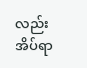လည်း အိပ်ရာ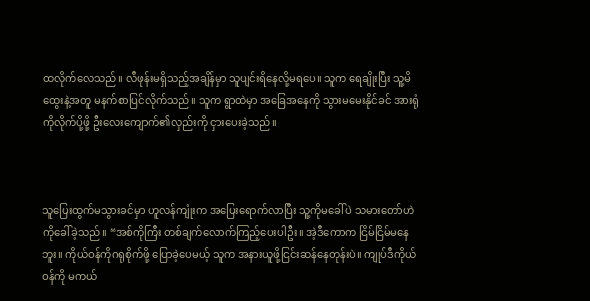ထလိုက်လေသည်။ လီဖုန်းမရှိသည့်အချိန်မှာ သူပျင်းရိနေလို့မရပေ။ သူက ရေချိုးပြီး သူ့မိထွေးနဲ့အတူ မနက်စာပြင်လိုက်သည်။ သူက ရွာထဲမှာ အခြေအနေကို သွားမမေးနိုင်ခင် အားရုံကိုလိုက်ပို့ဖို့ ဦးလေးကျောက်၏လှည်းကို ငှားပေးခဲ့သည်။



သူပြေးထွက်မသွားခင်မှာ ဟူလန်ကျုံးက အပြေးရောက်လာပြီး သူ့ကိုမခေါ်ပဲ သမားတော်ဟဲကိုခေါ်ခဲ့သည်။ “အစ်ကိုကြီး တစ်ချက်လောက်ကြည့်ပေးပါဦး။ အဲ့ဒီကောက ငြိမ်ငြိမ်မနေဘူး။ ကိုယ်ဝန်ကိုဂရုစိုက်ဖို့ ပြောခဲ့ပေမယ့် သူက အနားယူဖို့ငြင်းဆန်နေတုန်းပဲ။ ကျုပ်ဒီကိုယ်ဝန်ကို မကယ်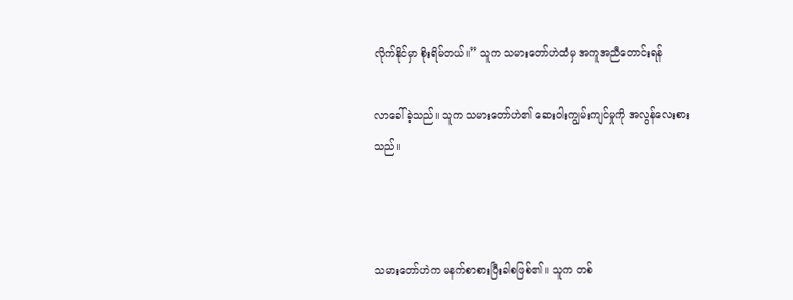လိုက်နိုင်မှာ စိုးရိမ်တယ်။” သူက သမားတော်ဟဲထံမှ အကူအညီတောင်းရန်

လာခေါ်ခဲ့သည်။ သူက သမားတော်ဟဲ၏ ဆေးဝါးကျွမ်းကျင်မှုကို အလွန်လေးစားသည်။



သမားတော်ဟဲက မနက်စာစားပြီးခါစဖြစ်၏။ သူက တစ်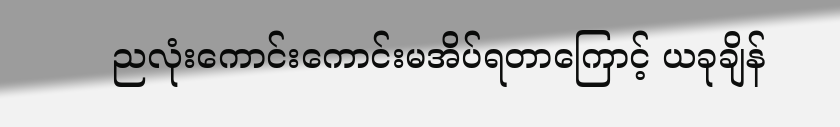ညလုံးကောင်းကောင်းမအိပ်ရတာကြောင့် ယခုချိန်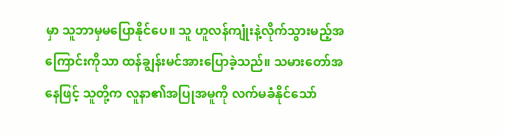မှာ သူဘာမှမပြောနိုင်ပေ။ သူ ဟူလန်ကျုံးနဲ့လိုက်သွားမည့်အကြောင်းကိုသာ ထန်ချွန်းမင်အားပြောခဲ့သည်။ သမားတော်အနေဖြင့် သူတို့က လူနာ၏အပြုအမူကို လက်မခံနိုင်သော်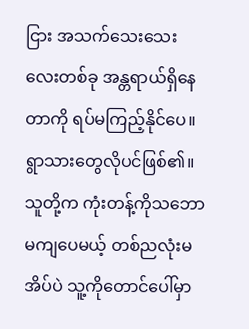ငြား အသက်သေးသေးလေးတစ်ခု အန္တရာယ်ရှိနေတာကို ရပ်မကြည့်နိုင်ပေ။ ရွာသားတွေလိုပင်ဖြစ်၏။ သူတို့က ကုံးတန့်ကိုသဘောမကျပေမယ့် တစ်ညလုံးမအိပ်ပဲ သူ့ကိုတောင်ပေါ်မှာ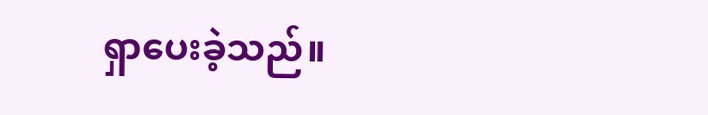ရှာပေးခဲ့သည်။